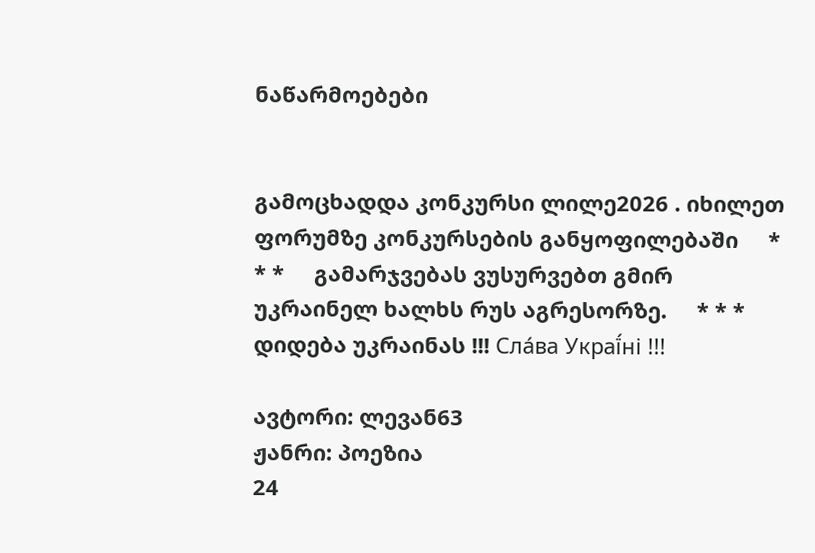ნაწარმოებები


გამოცხადდა კონკურსი ლილე2026 . იხილეთ ფორუმზე კონკურსების განყოფილებაში     * * *     გამარჯვებას ვუსურვებთ გმირ უკრაინელ ხალხს რუს აგრესორზე.     * * *     დიდება უკრაინას !!! Сла́ва Украї́ні !!!

ავტორი: ლევან63
ჟანრი: პოეზია
24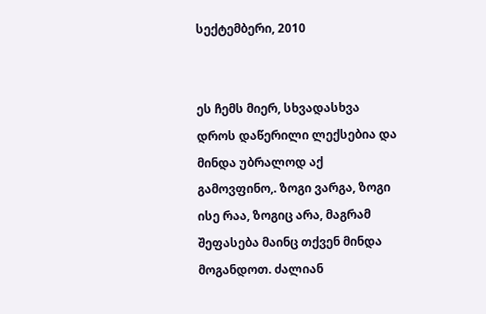სექტემბერი, 2010


ეს ჩემს მიერ, სხვადასხვა დროს დაწერილი ლექსებია და მინდა უბრალოდ აქ გამოვფინო,. ზოგი ვარგა, ზოგი ისე რაა, ზოგიც არა, მაგრამ შეფასება მაინც თქვენ მინდა მოგანდოთ. ძალიან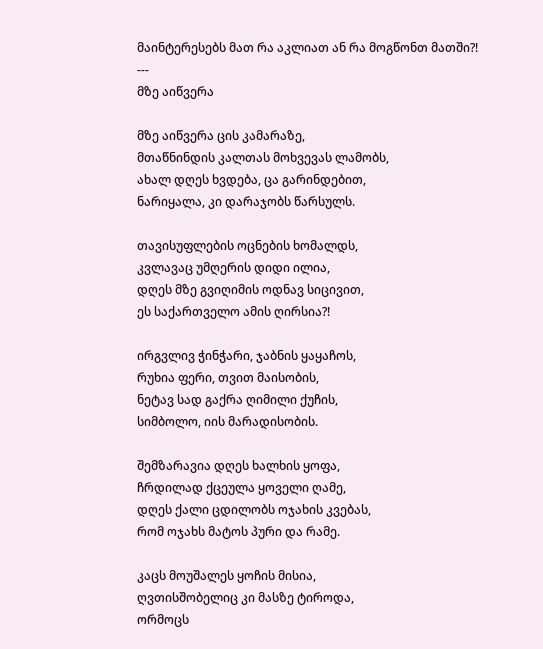მაინტერესებს მათ რა აკლიათ ან რა მოგწონთ მათში?!
---
მზე აიწვერა

მზე აიწვერა ცის კამარაზე,
მთაწნინდის კალთას მოხვევას ლამობს,
ახალ დღეს ხვდება, ცა გარინდებით,
ნარიყალა, კი დარაჯობს წარსულს.

თავისუფლების ოცნების ხომალდს,
კვლავაც უმღერის დიდი ილია,
დღეს მზე გვიღიმის ოდნავ სიცივით,
ეს საქართველო ამის ღირსია?!

ირგვლივ ჭინჭარი, ჯაბნის ყაყაჩოს,
რუხია ფერი, თვით მაისობის,
ნეტავ სად გაქრა ღიმილი ქუჩის,
სიმბოლო, იის მარადისობის.

შემზარავია დღეს ხალხის ყოფა,
ჩრდილად ქცეულა ყოველი ღამე,
დღეს ქალი ცდილობს ოჯახის კვებას,
რომ ოჯახს მატოს პური და რამე.

კაცს მოუშალეს ყოჩის მისია,
ღვთისშობელიც კი მასზე ტიროდა,
ორმოცს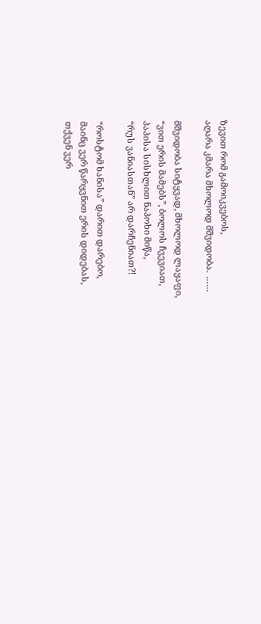ზევით რომ გამოიკვებოს,
აღარა კმარა მხოლოდ მშვიდობა.  ……

მშვიდობა სიტყვად, მხოლოდ ლაყაფი,
“ვით ერის მამებს”, ბოლოს ჩვევიათ,
პაპისა სისხლით ნაპოხი მიწა,
“რუს ვანიასთან” არ დარჩენიათ?!

“როსტომ ხანისა” დარით დარებო,
მაინც ვერ წარყვნით ერის დიდებას,
თქვენ ვერ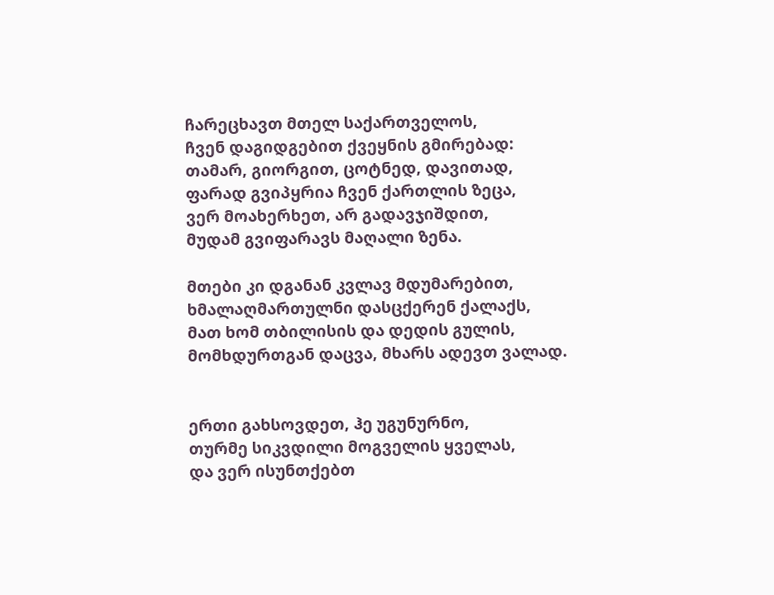ჩარეცხავთ მთელ საქართველოს,
ჩვენ დაგიდგებით ქვეყნის გმირებად:
თამარ, გიორგით, ცოტნედ, დავითად,
ფარად გვიპყრია ჩვენ ქართლის ზეცა,
ვერ მოახერხეთ, არ გადავჯიშდით,
მუდამ გვიფარავს მაღალი ზენა.

მთები კი დგანან კვლავ მდუმარებით,
ხმალაღმართულნი დასცქერენ ქალაქს,
მათ ხომ თბილისის და დედის გულის,
მომხდურთგან დაცვა, მხარს ადევთ ვალად.


ერთი გახსოვდეთ, ჰე უგუნურნო,
თურმე სიკვდილი მოგველის ყველას,
და ვერ ისუნთქებთ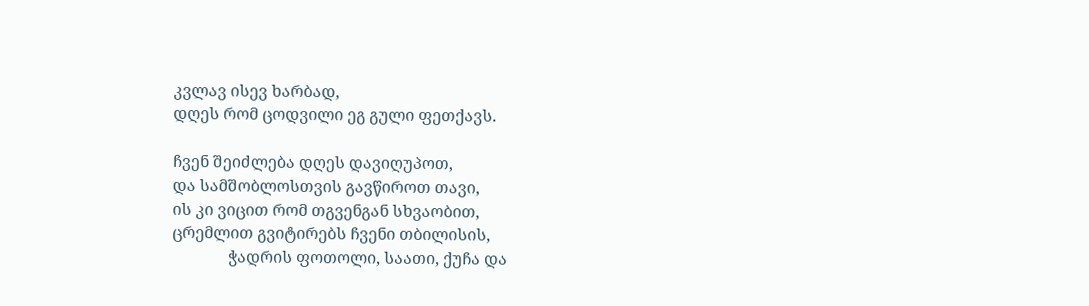კვლავ ისევ ხარბად,
დღეს რომ ცოდვილი ეგ გული ფეთქავს.

ჩვენ შეიძლება დღეს დავიღუპოთ,
და სამშობლოსთვის გავწიროთ თავი,
ის კი ვიცით რომ თგვენგან სხვაობით,
ცრემლით გვიტირებს ჩვენი თბილისის,
              ჭადრის ფოთოლი, საათი, ქუჩა და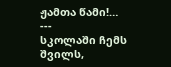ჟამთა წამი!…
---
სკოლაში ჩემს შვილს,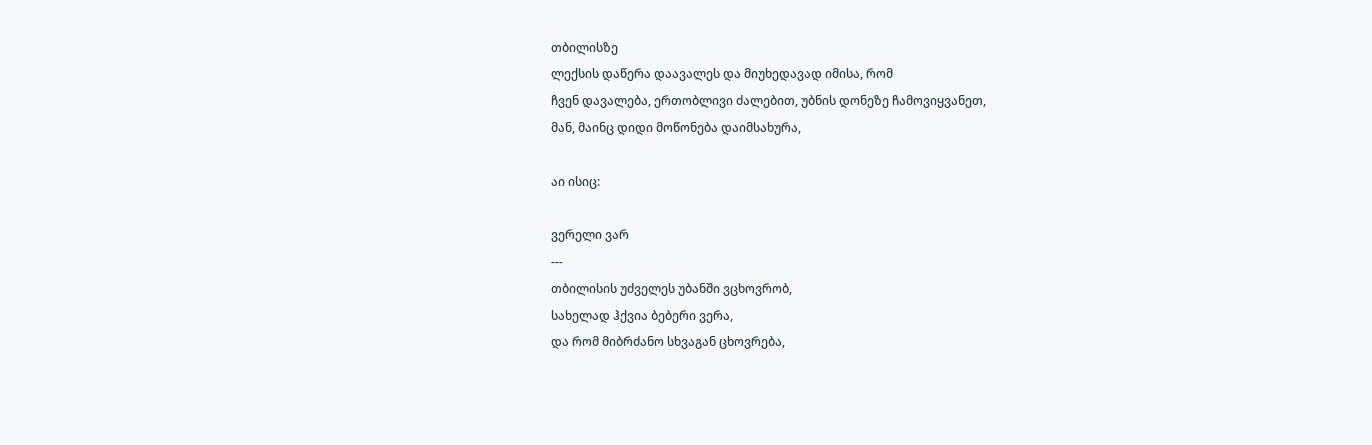თბილისზე
ლექსის დაწერა დაავალეს და მიუხედავად იმისა, რომ
ჩვენ დავალება, ერთობლივი ძალებით, უბნის დონეზე ჩამოვიყვანეთ,
მან, მაინც დიდი მოწონება დაიმსახურა,

აი ისიც:

ვერელი ვარ
---
თბილისის უძველეს უბანში ვცხოვრობ,
სახელად ჰქვია ბებერი ვერა,
და რომ მიბრძანო სხვაგან ცხოვრება,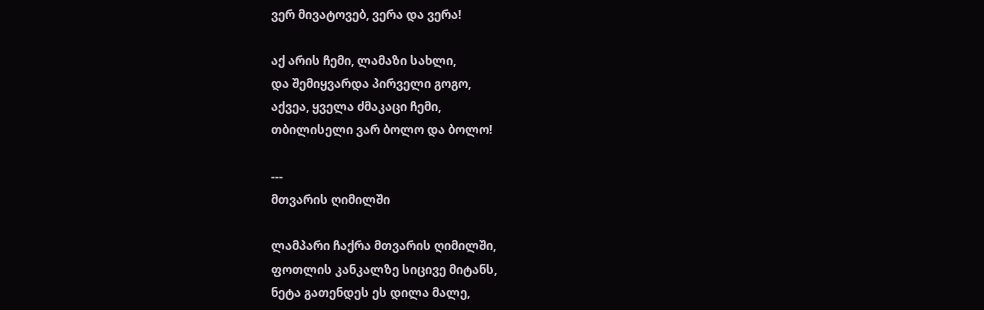ვერ მივატოვებ, ვერა და ვერა!

აქ არის ჩემი, ლამაზი სახლი,
და შემიყვარდა პირველი გოგო,
აქვეა, ყველა ძმაკაცი ჩემი,
თბილისელი ვარ ბოლო და ბოლო!

---
მთვარის ღიმილში

ლამპარი ჩაქრა მთვარის ღიმილში,
ფოთლის კანკალზე სიცივე მიტანს,
ნეტა გათენდეს ეს დილა მალე,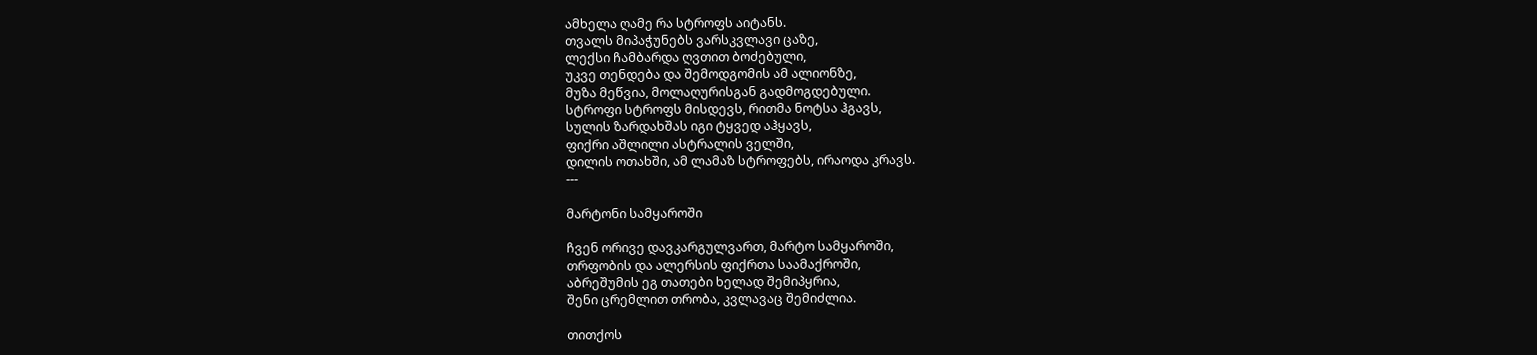ამხელა ღამე რა სტროფს აიტანს.
თვალს მიპაჭუნებს ვარსკვლავი ცაზე,
ლექსი ჩამბარდა ღვთით ბოძებული,
უკვე თენდება და შემოდგომის ამ ალიონზე,
მუზა მეწვია, მოლაღურისგან გადმოგდებული.
სტროფი სტროფს მისდევს, რითმა ნოტსა ჰგავს,
სულის ზარდახშას იგი ტყვედ აჰყავს,
ფიქრი აშლილი ასტრალის ველში,
დილის ოთახში, ამ ლამაზ სტროფებს, ირაოდა კრავს.
---

მარტონი სამყაროში

ჩვენ ორივე დავკარგულვართ, მარტო სამყაროში,
თრფობის და ალერსის ფიქრთა საამაქროში,
აბრეშუმის ეგ თათები ხელად შემიპყრია,
შენი ცრემლით თრობა, კვლავაც შემიძლია.

თითქოს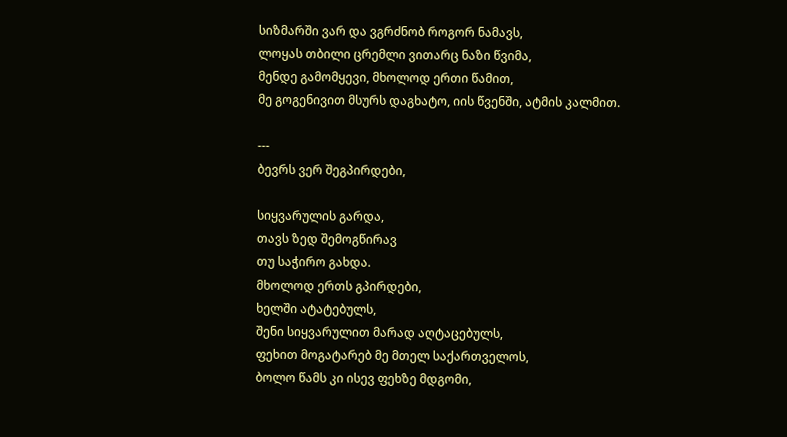სიზმარში ვარ და ვგრძნობ როგორ ნამავს,
ლოყას თბილი ცრემლი ვითარც ნაზი წვიმა,
მენდე გამომყევი, მხოლოდ ერთი წამით,
მე გოგენივით მსურს დაგხატო, იის წვენში, ატმის კალმით.

---
ბევრს ვერ შეგპირდები,

სიყვარულის გარდა,
თავს ზედ შემოგწირავ
თუ საჭირო გახდა.
მხოლოდ ერთს გპირდები,
ხელში ატატებულს,
შენი სიყვარულით მარად აღტაცებულს,
ფეხით მოგატარებ მე მთელ საქართველოს,
ბოლო წამს კი ისევ ფეხზე მდგომი,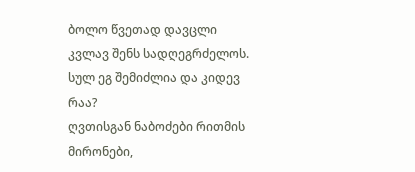ბოლო წვეთად დავცლი კვლავ შენს სადღეგრძელოს.
სულ ეგ შემიძლია და კიდევ რაა?
ღვთისგან ნაბოძები რითმის მირონები,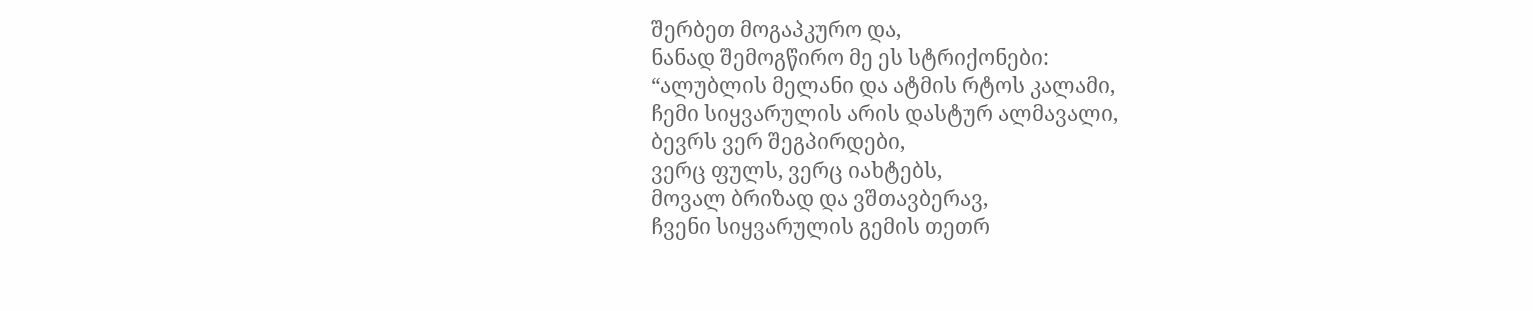შერბეთ მოგაპკურო და,
ნანად შემოგწირო მე ეს სტრიქონები:
“ალუბლის მელანი და ატმის რტოს კალამი,
ჩემი სიყვარულის არის დასტურ ალმავალი,
ბევრს ვერ შეგპირდები,
ვერც ფულს, ვერც იახტებს,
მოვალ ბრიზად და ვშთავბერავ,
ჩვენი სიყვარულის გემის თეთრ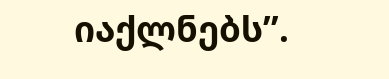იაქლნებს”.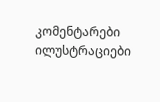კომენტარები ილუსტრაციები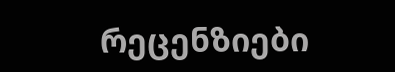რეცენზიები